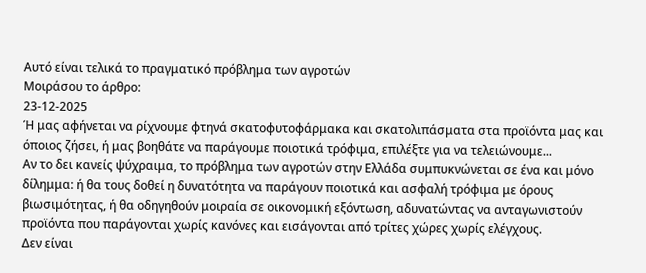Αυτό είναι τελικά το πραγματικό πρόβλημα των αγροτών
Μοιράσου το άρθρο:
23-12-2025
Ή μας αφήνεται να ρίχνουμε φτηνά σκατοφυτοφάρμακα και σκατολιπάσματα στα προϊόντα μας και όποιος ζήσει, ή μας βοηθάτε να παράγουμε ποιοτικά τρόφιμα, επιλέξτε για να τελειώνουμε...
Αν το δει κανείς ψύχραιμα, το πρόβλημα των αγροτών στην Ελλάδα συμπυκνώνεται σε ένα και μόνο δίλημμα: ή θα τους δοθεί η δυνατότητα να παράγουν ποιοτικά και ασφαλή τρόφιμα με όρους βιωσιμότητας, ή θα οδηγηθούν μοιραία σε οικονομική εξόντωση, αδυνατώντας να ανταγωνιστούν προϊόντα που παράγονται χωρίς κανόνες και εισάγονται από τρίτες χώρες χωρίς ελέγχους.
Δεν είναι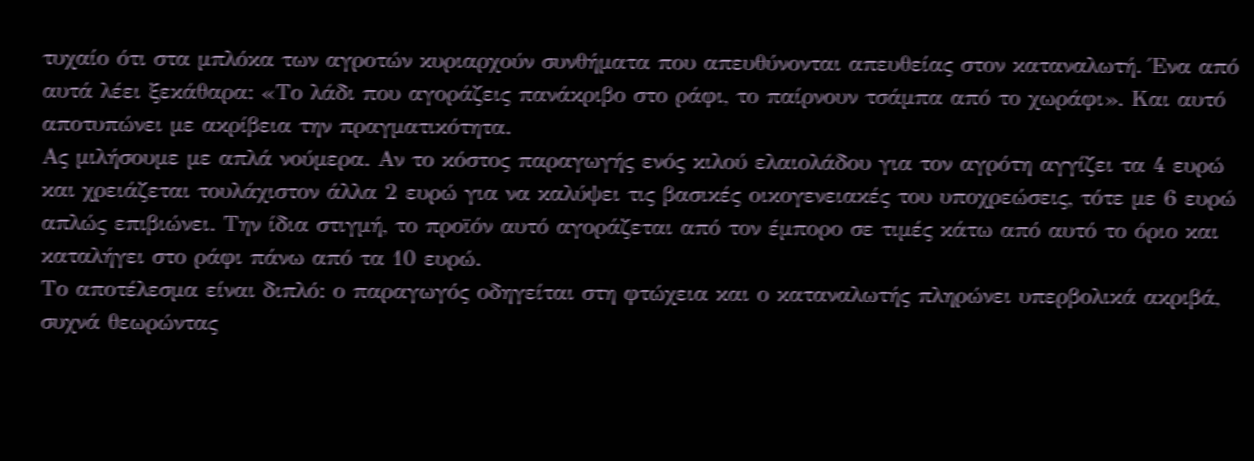τυχαίο ότι στα μπλόκα των αγροτών κυριαρχούν συνθήματα που απευθύνονται απευθείας στον καταναλωτή. Ένα από αυτά λέει ξεκάθαρα: «Το λάδι που αγοράζεις πανάκριβο στο ράφι, το παίρνουν τσάμπα από το χωράφι». Και αυτό αποτυπώνει με ακρίβεια την πραγματικότητα.
Ας μιλήσουμε με απλά νούμερα. Αν το κόστος παραγωγής ενός κιλού ελαιολάδου για τον αγρότη αγγίζει τα 4 ευρώ και χρειάζεται τουλάχιστον άλλα 2 ευρώ για να καλύψει τις βασικές οικογενειακές του υποχρεώσεις, τότε με 6 ευρώ απλώς επιβιώνει. Την ίδια στιγμή, το προϊόν αυτό αγοράζεται από τον έμπορο σε τιμές κάτω από αυτό το όριο και καταλήγει στο ράφι πάνω από τα 10 ευρώ.
Το αποτέλεσμα είναι διπλό: ο παραγωγός οδηγείται στη φτώχεια και ο καταναλωτής πληρώνει υπερβολικά ακριβά, συχνά θεωρώντας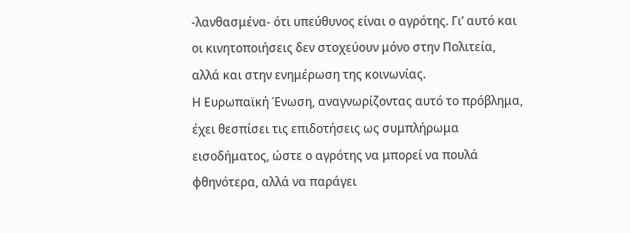-λανθασμένα- ότι υπεύθυνος είναι ο αγρότης. Γι’ αυτό και οι κινητοποιήσεις δεν στοχεύουν μόνο στην Πολιτεία, αλλά και στην ενημέρωση της κοινωνίας.
Η Ευρωπαϊκή Ένωση, αναγνωρίζοντας αυτό το πρόβλημα, έχει θεσπίσει τις επιδοτήσεις ως συμπλήρωμα εισοδήματος, ώστε ο αγρότης να μπορεί να πουλά φθηνότερα, αλλά να παράγει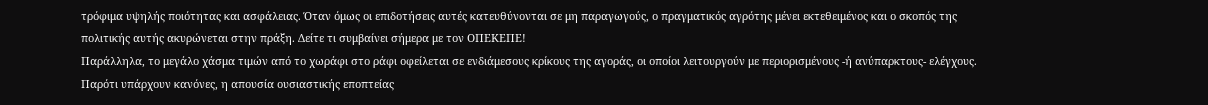τρόφιμα υψηλής ποιότητας και ασφάλειας. Όταν όμως οι επιδοτήσεις αυτές κατευθύνονται σε μη παραγωγούς, ο πραγματικός αγρότης μένει εκτεθειμένος και ο σκοπός της πολιτικής αυτής ακυρώνεται στην πράξη. Δείτε τι συμβαίνει σήμερα με τον ΟΠΕΚΕΠΕ!
Παράλληλα, το μεγάλο χάσμα τιμών από το χωράφι στο ράφι οφείλεται σε ενδιάμεσους κρίκους της αγοράς, οι οποίοι λειτουργούν με περιορισμένους -ή ανύπαρκτους- ελέγχους. Παρότι υπάρχουν κανόνες, η απουσία ουσιαστικής εποπτείας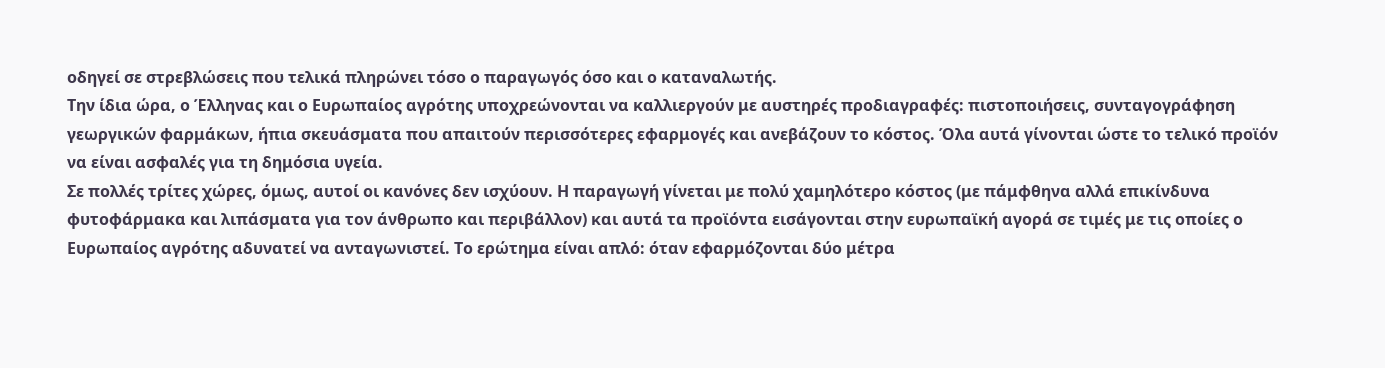οδηγεί σε στρεβλώσεις που τελικά πληρώνει τόσο ο παραγωγός όσο και ο καταναλωτής.
Την ίδια ώρα, ο Έλληνας και ο Ευρωπαίος αγρότης υποχρεώνονται να καλλιεργούν με αυστηρές προδιαγραφές: πιστοποιήσεις, συνταγογράφηση γεωργικών φαρμάκων, ήπια σκευάσματα που απαιτούν περισσότερες εφαρμογές και ανεβάζουν το κόστος. Όλα αυτά γίνονται ώστε το τελικό προϊόν να είναι ασφαλές για τη δημόσια υγεία.
Σε πολλές τρίτες χώρες, όμως, αυτοί οι κανόνες δεν ισχύουν. Η παραγωγή γίνεται με πολύ χαμηλότερο κόστος (με πάμφθηνα αλλά επικίνδυνα φυτοφάρμακα και λιπάσματα για τον άνθρωπο και περιβάλλον) και αυτά τα προϊόντα εισάγονται στην ευρωπαϊκή αγορά σε τιμές με τις οποίες ο Ευρωπαίος αγρότης αδυνατεί να ανταγωνιστεί. Το ερώτημα είναι απλό: όταν εφαρμόζονται δύο μέτρα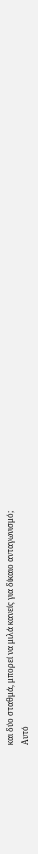και δύο σταθμά, μπορεί να μιλά κανείς για δίκαιο ανταγωνισμό;
Αυτό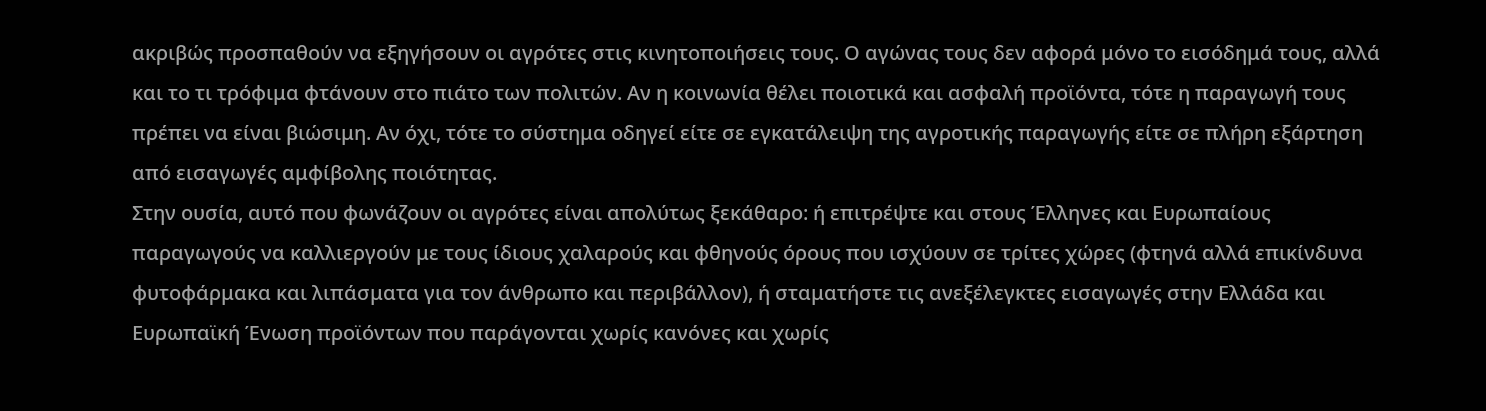ακριβώς προσπαθούν να εξηγήσουν οι αγρότες στις κινητοποιήσεις τους. Ο αγώνας τους δεν αφορά μόνο το εισόδημά τους, αλλά και το τι τρόφιμα φτάνουν στο πιάτο των πολιτών. Αν η κοινωνία θέλει ποιοτικά και ασφαλή προϊόντα, τότε η παραγωγή τους πρέπει να είναι βιώσιμη. Αν όχι, τότε το σύστημα οδηγεί είτε σε εγκατάλειψη της αγροτικής παραγωγής είτε σε πλήρη εξάρτηση από εισαγωγές αμφίβολης ποιότητας.
Στην ουσία, αυτό που φωνάζουν οι αγρότες είναι απολύτως ξεκάθαρο: ή επιτρέψτε και στους Έλληνες και Ευρωπαίους παραγωγούς να καλλιεργούν με τους ίδιους χαλαρούς και φθηνούς όρους που ισχύουν σε τρίτες χώρες (φτηνά αλλά επικίνδυνα φυτοφάρμακα και λιπάσματα για τον άνθρωπο και περιβάλλον), ή σταματήστε τις ανεξέλεγκτες εισαγωγές στην Ελλάδα και Ευρωπαϊκή Ένωση προϊόντων που παράγονται χωρίς κανόνες και χωρίς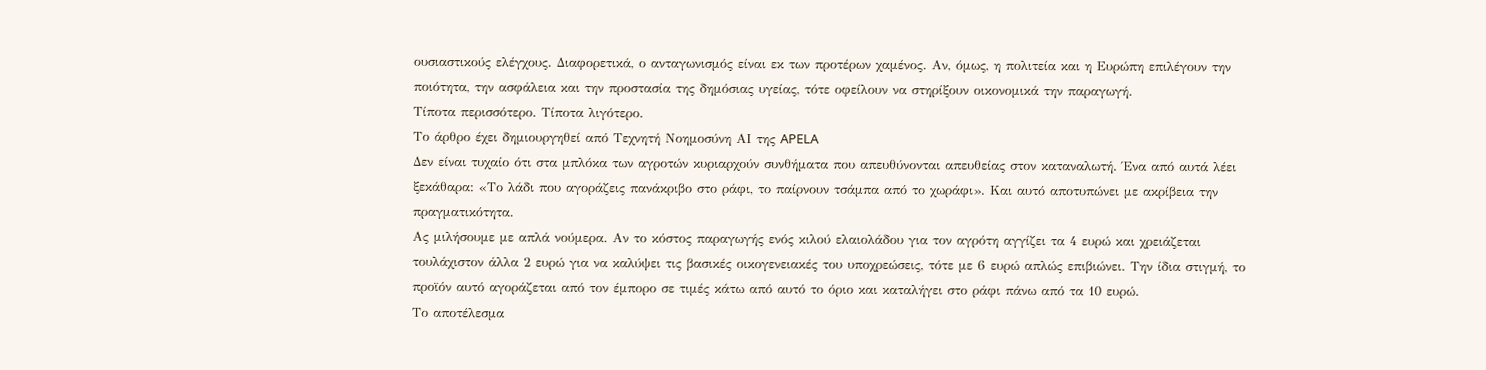ουσιαστικούς ελέγχους. Διαφορετικά, ο ανταγωνισμός είναι εκ των προτέρων χαμένος. Αν, όμως, η πολιτεία και η Ευρώπη επιλέγουν την ποιότητα, την ασφάλεια και την προστασία της δημόσιας υγείας, τότε οφείλουν να στηρίξουν οικονομικά την παραγωγή.
Τίποτα περισσότερο. Τίποτα λιγότερο.
Το άρθρο έχει δημιουργηθεί από Τεχνητή Νοημοσύνη ΑΙ της APELA
Δεν είναι τυχαίο ότι στα μπλόκα των αγροτών κυριαρχούν συνθήματα που απευθύνονται απευθείας στον καταναλωτή. Ένα από αυτά λέει ξεκάθαρα: «Το λάδι που αγοράζεις πανάκριβο στο ράφι, το παίρνουν τσάμπα από το χωράφι». Και αυτό αποτυπώνει με ακρίβεια την πραγματικότητα.
Ας μιλήσουμε με απλά νούμερα. Αν το κόστος παραγωγής ενός κιλού ελαιολάδου για τον αγρότη αγγίζει τα 4 ευρώ και χρειάζεται τουλάχιστον άλλα 2 ευρώ για να καλύψει τις βασικές οικογενειακές του υποχρεώσεις, τότε με 6 ευρώ απλώς επιβιώνει. Την ίδια στιγμή, το προϊόν αυτό αγοράζεται από τον έμπορο σε τιμές κάτω από αυτό το όριο και καταλήγει στο ράφι πάνω από τα 10 ευρώ.
Το αποτέλεσμα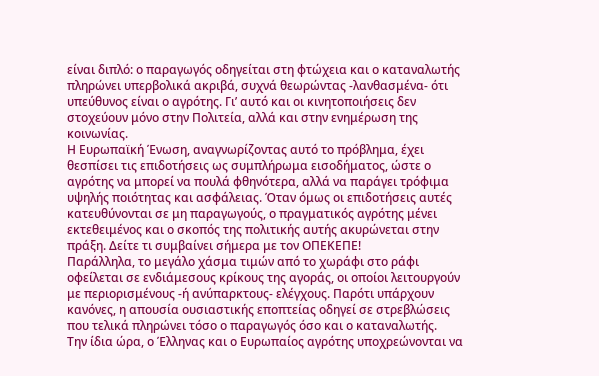είναι διπλό: ο παραγωγός οδηγείται στη φτώχεια και ο καταναλωτής πληρώνει υπερβολικά ακριβά, συχνά θεωρώντας -λανθασμένα- ότι υπεύθυνος είναι ο αγρότης. Γι’ αυτό και οι κινητοποιήσεις δεν στοχεύουν μόνο στην Πολιτεία, αλλά και στην ενημέρωση της κοινωνίας.
Η Ευρωπαϊκή Ένωση, αναγνωρίζοντας αυτό το πρόβλημα, έχει θεσπίσει τις επιδοτήσεις ως συμπλήρωμα εισοδήματος, ώστε ο αγρότης να μπορεί να πουλά φθηνότερα, αλλά να παράγει τρόφιμα υψηλής ποιότητας και ασφάλειας. Όταν όμως οι επιδοτήσεις αυτές κατευθύνονται σε μη παραγωγούς, ο πραγματικός αγρότης μένει εκτεθειμένος και ο σκοπός της πολιτικής αυτής ακυρώνεται στην πράξη. Δείτε τι συμβαίνει σήμερα με τον ΟΠΕΚΕΠΕ!
Παράλληλα, το μεγάλο χάσμα τιμών από το χωράφι στο ράφι οφείλεται σε ενδιάμεσους κρίκους της αγοράς, οι οποίοι λειτουργούν με περιορισμένους -ή ανύπαρκτους- ελέγχους. Παρότι υπάρχουν κανόνες, η απουσία ουσιαστικής εποπτείας οδηγεί σε στρεβλώσεις που τελικά πληρώνει τόσο ο παραγωγός όσο και ο καταναλωτής.
Την ίδια ώρα, ο Έλληνας και ο Ευρωπαίος αγρότης υποχρεώνονται να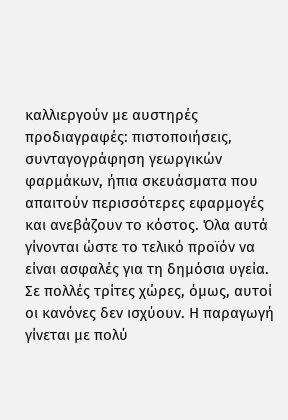καλλιεργούν με αυστηρές προδιαγραφές: πιστοποιήσεις, συνταγογράφηση γεωργικών φαρμάκων, ήπια σκευάσματα που απαιτούν περισσότερες εφαρμογές και ανεβάζουν το κόστος. Όλα αυτά γίνονται ώστε το τελικό προϊόν να είναι ασφαλές για τη δημόσια υγεία.
Σε πολλές τρίτες χώρες, όμως, αυτοί οι κανόνες δεν ισχύουν. Η παραγωγή γίνεται με πολύ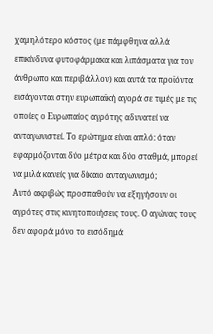χαμηλότερο κόστος (με πάμφθηνα αλλά επικίνδυνα φυτοφάρμακα και λιπάσματα για τον άνθρωπο και περιβάλλον) και αυτά τα προϊόντα εισάγονται στην ευρωπαϊκή αγορά σε τιμές με τις οποίες ο Ευρωπαίος αγρότης αδυνατεί να ανταγωνιστεί. Το ερώτημα είναι απλό: όταν εφαρμόζονται δύο μέτρα και δύο σταθμά, μπορεί να μιλά κανείς για δίκαιο ανταγωνισμό;
Αυτό ακριβώς προσπαθούν να εξηγήσουν οι αγρότες στις κινητοποιήσεις τους. Ο αγώνας τους δεν αφορά μόνο το εισόδημά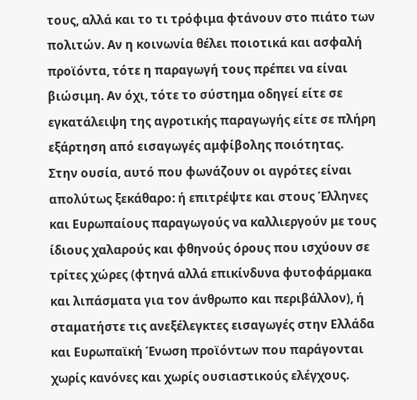τους, αλλά και το τι τρόφιμα φτάνουν στο πιάτο των πολιτών. Αν η κοινωνία θέλει ποιοτικά και ασφαλή προϊόντα, τότε η παραγωγή τους πρέπει να είναι βιώσιμη. Αν όχι, τότε το σύστημα οδηγεί είτε σε εγκατάλειψη της αγροτικής παραγωγής είτε σε πλήρη εξάρτηση από εισαγωγές αμφίβολης ποιότητας.
Στην ουσία, αυτό που φωνάζουν οι αγρότες είναι απολύτως ξεκάθαρο: ή επιτρέψτε και στους Έλληνες και Ευρωπαίους παραγωγούς να καλλιεργούν με τους ίδιους χαλαρούς και φθηνούς όρους που ισχύουν σε τρίτες χώρες (φτηνά αλλά επικίνδυνα φυτοφάρμακα και λιπάσματα για τον άνθρωπο και περιβάλλον), ή σταματήστε τις ανεξέλεγκτες εισαγωγές στην Ελλάδα και Ευρωπαϊκή Ένωση προϊόντων που παράγονται χωρίς κανόνες και χωρίς ουσιαστικούς ελέγχους.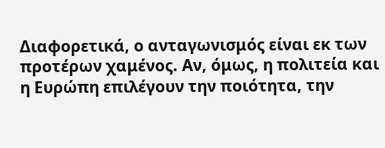Διαφορετικά, ο ανταγωνισμός είναι εκ των προτέρων χαμένος. Αν, όμως, η πολιτεία και η Ευρώπη επιλέγουν την ποιότητα, την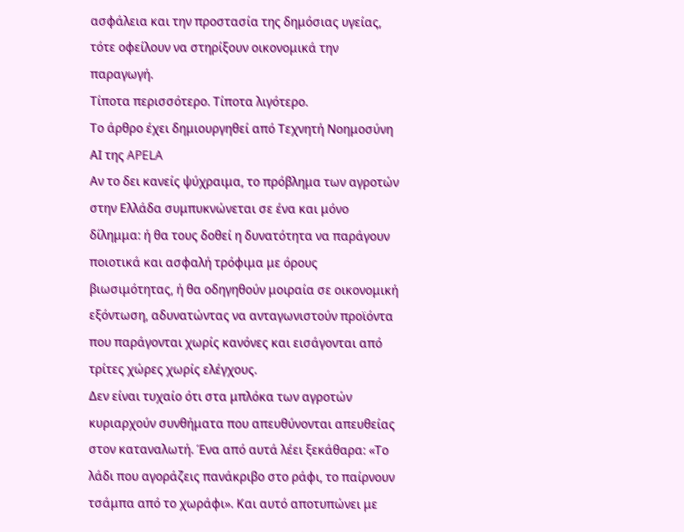ασφάλεια και την προστασία της δημόσιας υγείας, τότε οφείλουν να στηρίξουν οικονομικά την παραγωγή.
Τίποτα περισσότερο. Τίποτα λιγότερο.
Το άρθρο έχει δημιουργηθεί από Τεχνητή Νοημοσύνη ΑΙ της APELA
Αν το δει κανείς ψύχραιμα, το πρόβλημα των αγροτών στην Ελλάδα συμπυκνώνεται σε ένα και μόνο δίλημμα: ή θα τους δοθεί η δυνατότητα να παράγουν ποιοτικά και ασφαλή τρόφιμα με όρους βιωσιμότητας, ή θα οδηγηθούν μοιραία σε οικονομική εξόντωση, αδυνατώντας να ανταγωνιστούν προϊόντα που παράγονται χωρίς κανόνες και εισάγονται από τρίτες χώρες χωρίς ελέγχους.
Δεν είναι τυχαίο ότι στα μπλόκα των αγροτών κυριαρχούν συνθήματα που απευθύνονται απευθείας στον καταναλωτή. Ένα από αυτά λέει ξεκάθαρα: «Το λάδι που αγοράζεις πανάκριβο στο ράφι, το παίρνουν τσάμπα από το χωράφι». Και αυτό αποτυπώνει με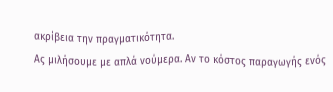ακρίβεια την πραγματικότητα.
Ας μιλήσουμε με απλά νούμερα. Αν το κόστος παραγωγής ενός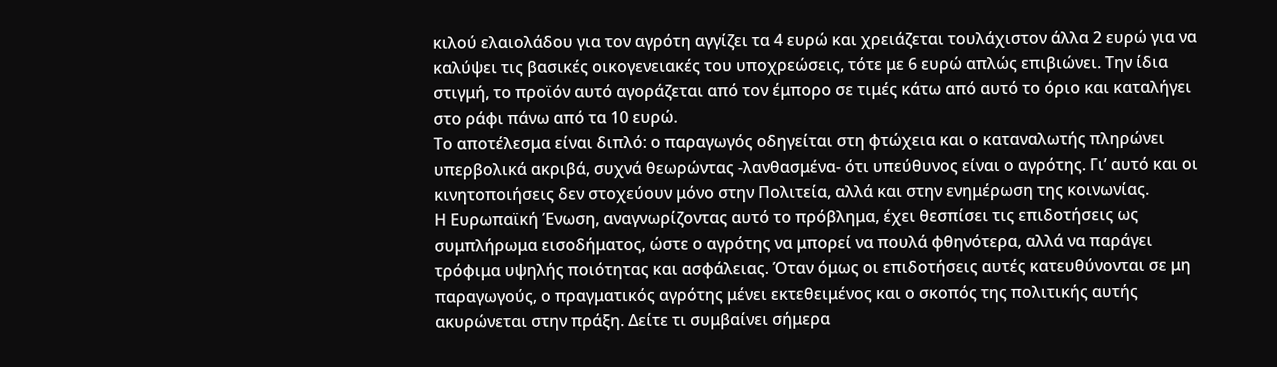κιλού ελαιολάδου για τον αγρότη αγγίζει τα 4 ευρώ και χρειάζεται τουλάχιστον άλλα 2 ευρώ για να καλύψει τις βασικές οικογενειακές του υποχρεώσεις, τότε με 6 ευρώ απλώς επιβιώνει. Την ίδια στιγμή, το προϊόν αυτό αγοράζεται από τον έμπορο σε τιμές κάτω από αυτό το όριο και καταλήγει στο ράφι πάνω από τα 10 ευρώ.
Το αποτέλεσμα είναι διπλό: ο παραγωγός οδηγείται στη φτώχεια και ο καταναλωτής πληρώνει υπερβολικά ακριβά, συχνά θεωρώντας -λανθασμένα- ότι υπεύθυνος είναι ο αγρότης. Γι’ αυτό και οι κινητοποιήσεις δεν στοχεύουν μόνο στην Πολιτεία, αλλά και στην ενημέρωση της κοινωνίας.
Η Ευρωπαϊκή Ένωση, αναγνωρίζοντας αυτό το πρόβλημα, έχει θεσπίσει τις επιδοτήσεις ως συμπλήρωμα εισοδήματος, ώστε ο αγρότης να μπορεί να πουλά φθηνότερα, αλλά να παράγει τρόφιμα υψηλής ποιότητας και ασφάλειας. Όταν όμως οι επιδοτήσεις αυτές κατευθύνονται σε μη παραγωγούς, ο πραγματικός αγρότης μένει εκτεθειμένος και ο σκοπός της πολιτικής αυτής ακυρώνεται στην πράξη. Δείτε τι συμβαίνει σήμερα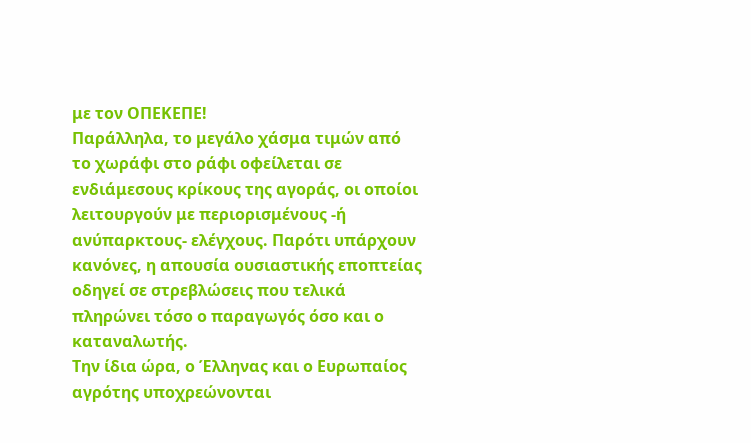με τον ΟΠΕΚΕΠΕ!
Παράλληλα, το μεγάλο χάσμα τιμών από το χωράφι στο ράφι οφείλεται σε ενδιάμεσους κρίκους της αγοράς, οι οποίοι λειτουργούν με περιορισμένους -ή ανύπαρκτους- ελέγχους. Παρότι υπάρχουν κανόνες, η απουσία ουσιαστικής εποπτείας οδηγεί σε στρεβλώσεις που τελικά πληρώνει τόσο ο παραγωγός όσο και ο καταναλωτής.
Την ίδια ώρα, ο Έλληνας και ο Ευρωπαίος αγρότης υποχρεώνονται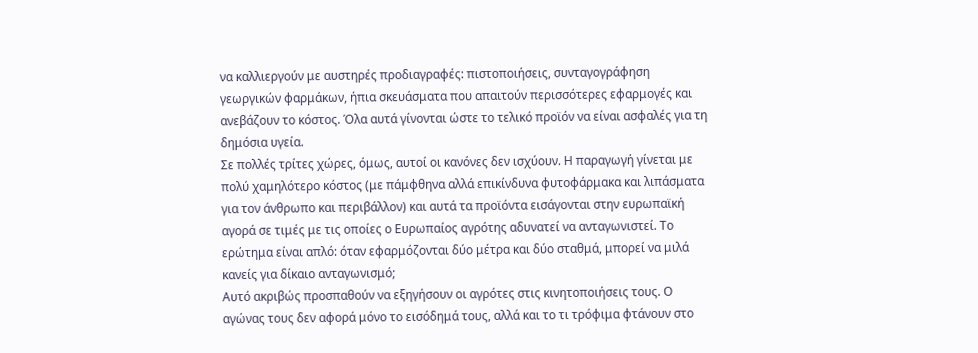να καλλιεργούν με αυστηρές προδιαγραφές: πιστοποιήσεις, συνταγογράφηση γεωργικών φαρμάκων, ήπια σκευάσματα που απαιτούν περισσότερες εφαρμογές και ανεβάζουν το κόστος. Όλα αυτά γίνονται ώστε το τελικό προϊόν να είναι ασφαλές για τη δημόσια υγεία.
Σε πολλές τρίτες χώρες, όμως, αυτοί οι κανόνες δεν ισχύουν. Η παραγωγή γίνεται με πολύ χαμηλότερο κόστος (με πάμφθηνα αλλά επικίνδυνα φυτοφάρμακα και λιπάσματα για τον άνθρωπο και περιβάλλον) και αυτά τα προϊόντα εισάγονται στην ευρωπαϊκή αγορά σε τιμές με τις οποίες ο Ευρωπαίος αγρότης αδυνατεί να ανταγωνιστεί. Το ερώτημα είναι απλό: όταν εφαρμόζονται δύο μέτρα και δύο σταθμά, μπορεί να μιλά κανείς για δίκαιο ανταγωνισμό;
Αυτό ακριβώς προσπαθούν να εξηγήσουν οι αγρότες στις κινητοποιήσεις τους. Ο αγώνας τους δεν αφορά μόνο το εισόδημά τους, αλλά και το τι τρόφιμα φτάνουν στο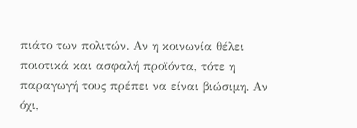πιάτο των πολιτών. Αν η κοινωνία θέλει ποιοτικά και ασφαλή προϊόντα, τότε η παραγωγή τους πρέπει να είναι βιώσιμη. Αν όχι,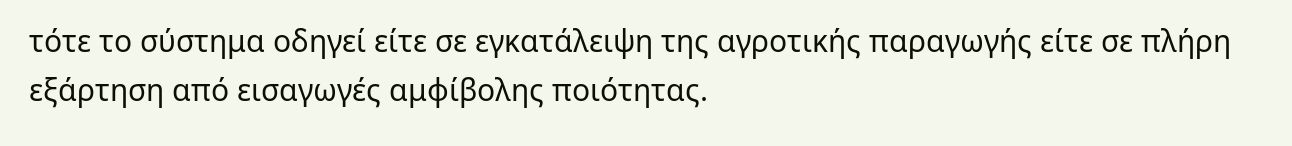τότε το σύστημα οδηγεί είτε σε εγκατάλειψη της αγροτικής παραγωγής είτε σε πλήρη εξάρτηση από εισαγωγές αμφίβολης ποιότητας.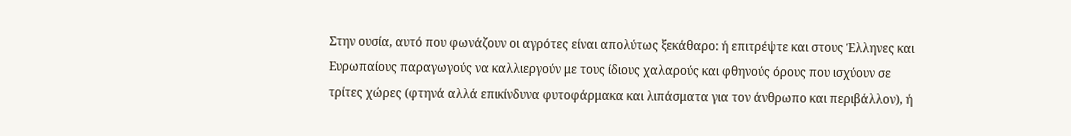Στην ουσία, αυτό που φωνάζουν οι αγρότες είναι απολύτως ξεκάθαρο: ή επιτρέψτε και στους Έλληνες και Ευρωπαίους παραγωγούς να καλλιεργούν με τους ίδιους χαλαρούς και φθηνούς όρους που ισχύουν σε τρίτες χώρες (φτηνά αλλά επικίνδυνα φυτοφάρμακα και λιπάσματα για τον άνθρωπο και περιβάλλον), ή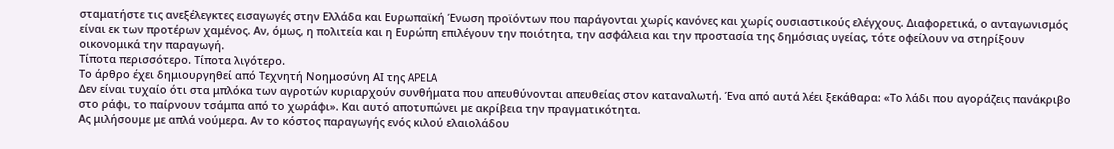σταματήστε τις ανεξέλεγκτες εισαγωγές στην Ελλάδα και Ευρωπαϊκή Ένωση προϊόντων που παράγονται χωρίς κανόνες και χωρίς ουσιαστικούς ελέγχους. Διαφορετικά, ο ανταγωνισμός είναι εκ των προτέρων χαμένος. Αν, όμως, η πολιτεία και η Ευρώπη επιλέγουν την ποιότητα, την ασφάλεια και την προστασία της δημόσιας υγείας, τότε οφείλουν να στηρίξουν οικονομικά την παραγωγή.
Τίποτα περισσότερο. Τίποτα λιγότερο.
Το άρθρο έχει δημιουργηθεί από Τεχνητή Νοημοσύνη ΑΙ της APELA
Δεν είναι τυχαίο ότι στα μπλόκα των αγροτών κυριαρχούν συνθήματα που απευθύνονται απευθείας στον καταναλωτή. Ένα από αυτά λέει ξεκάθαρα: «Το λάδι που αγοράζεις πανάκριβο στο ράφι, το παίρνουν τσάμπα από το χωράφι». Και αυτό αποτυπώνει με ακρίβεια την πραγματικότητα.
Ας μιλήσουμε με απλά νούμερα. Αν το κόστος παραγωγής ενός κιλού ελαιολάδου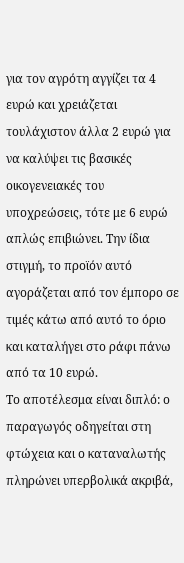για τον αγρότη αγγίζει τα 4 ευρώ και χρειάζεται τουλάχιστον άλλα 2 ευρώ για να καλύψει τις βασικές οικογενειακές του υποχρεώσεις, τότε με 6 ευρώ απλώς επιβιώνει. Την ίδια στιγμή, το προϊόν αυτό αγοράζεται από τον έμπορο σε τιμές κάτω από αυτό το όριο και καταλήγει στο ράφι πάνω από τα 10 ευρώ.
Το αποτέλεσμα είναι διπλό: ο παραγωγός οδηγείται στη φτώχεια και ο καταναλωτής πληρώνει υπερβολικά ακριβά,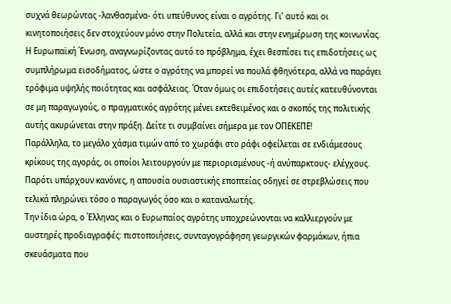συχνά θεωρώντας -λανθασμένα- ότι υπεύθυνος είναι ο αγρότης. Γι’ αυτό και οι κινητοποιήσεις δεν στοχεύουν μόνο στην Πολιτεία, αλλά και στην ενημέρωση της κοινωνίας.
Η Ευρωπαϊκή Ένωση, αναγνωρίζοντας αυτό το πρόβλημα, έχει θεσπίσει τις επιδοτήσεις ως συμπλήρωμα εισοδήματος, ώστε ο αγρότης να μπορεί να πουλά φθηνότερα, αλλά να παράγει τρόφιμα υψηλής ποιότητας και ασφάλειας. Όταν όμως οι επιδοτήσεις αυτές κατευθύνονται σε μη παραγωγούς, ο πραγματικός αγρότης μένει εκτεθειμένος και ο σκοπός της πολιτικής αυτής ακυρώνεται στην πράξη. Δείτε τι συμβαίνει σήμερα με τον ΟΠΕΚΕΠΕ!
Παράλληλα, το μεγάλο χάσμα τιμών από το χωράφι στο ράφι οφείλεται σε ενδιάμεσους κρίκους της αγοράς, οι οποίοι λειτουργούν με περιορισμένους -ή ανύπαρκτους- ελέγχους. Παρότι υπάρχουν κανόνες, η απουσία ουσιαστικής εποπτείας οδηγεί σε στρεβλώσεις που τελικά πληρώνει τόσο ο παραγωγός όσο και ο καταναλωτής.
Την ίδια ώρα, ο Έλληνας και ο Ευρωπαίος αγρότης υποχρεώνονται να καλλιεργούν με αυστηρές προδιαγραφές: πιστοποιήσεις, συνταγογράφηση γεωργικών φαρμάκων, ήπια σκευάσματα που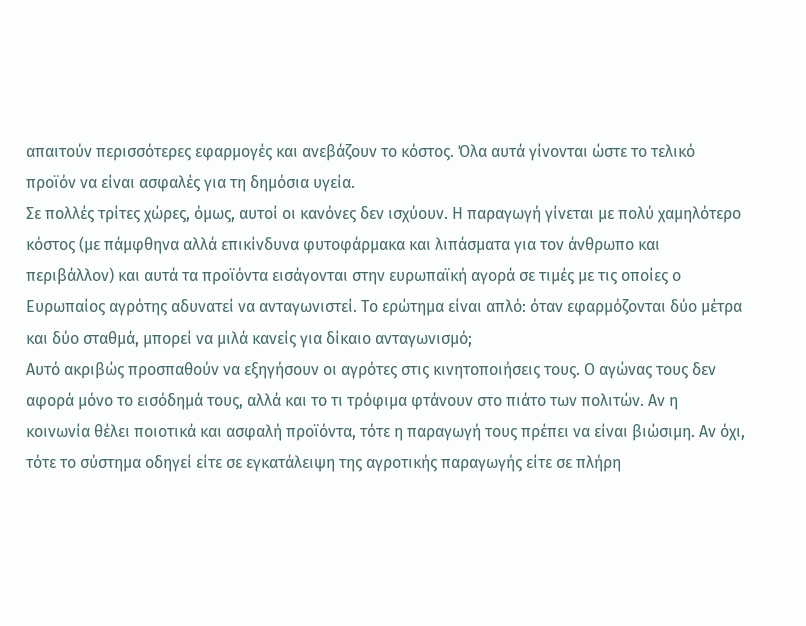απαιτούν περισσότερες εφαρμογές και ανεβάζουν το κόστος. Όλα αυτά γίνονται ώστε το τελικό προϊόν να είναι ασφαλές για τη δημόσια υγεία.
Σε πολλές τρίτες χώρες, όμως, αυτοί οι κανόνες δεν ισχύουν. Η παραγωγή γίνεται με πολύ χαμηλότερο κόστος (με πάμφθηνα αλλά επικίνδυνα φυτοφάρμακα και λιπάσματα για τον άνθρωπο και περιβάλλον) και αυτά τα προϊόντα εισάγονται στην ευρωπαϊκή αγορά σε τιμές με τις οποίες ο Ευρωπαίος αγρότης αδυνατεί να ανταγωνιστεί. Το ερώτημα είναι απλό: όταν εφαρμόζονται δύο μέτρα και δύο σταθμά, μπορεί να μιλά κανείς για δίκαιο ανταγωνισμό;
Αυτό ακριβώς προσπαθούν να εξηγήσουν οι αγρότες στις κινητοποιήσεις τους. Ο αγώνας τους δεν αφορά μόνο το εισόδημά τους, αλλά και το τι τρόφιμα φτάνουν στο πιάτο των πολιτών. Αν η κοινωνία θέλει ποιοτικά και ασφαλή προϊόντα, τότε η παραγωγή τους πρέπει να είναι βιώσιμη. Αν όχι, τότε το σύστημα οδηγεί είτε σε εγκατάλειψη της αγροτικής παραγωγής είτε σε πλήρη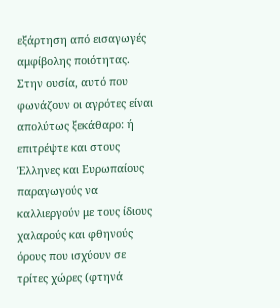εξάρτηση από εισαγωγές αμφίβολης ποιότητας.
Στην ουσία, αυτό που φωνάζουν οι αγρότες είναι απολύτως ξεκάθαρο: ή επιτρέψτε και στους Έλληνες και Ευρωπαίους παραγωγούς να καλλιεργούν με τους ίδιους χαλαρούς και φθηνούς όρους που ισχύουν σε τρίτες χώρες (φτηνά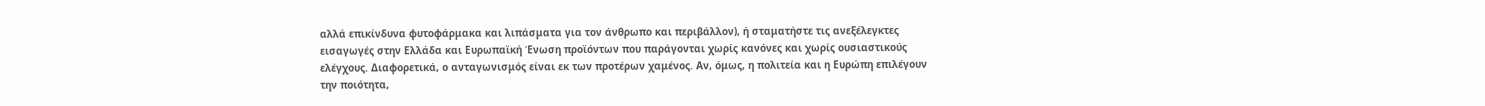αλλά επικίνδυνα φυτοφάρμακα και λιπάσματα για τον άνθρωπο και περιβάλλον), ή σταματήστε τις ανεξέλεγκτες εισαγωγές στην Ελλάδα και Ευρωπαϊκή Ένωση προϊόντων που παράγονται χωρίς κανόνες και χωρίς ουσιαστικούς ελέγχους. Διαφορετικά, ο ανταγωνισμός είναι εκ των προτέρων χαμένος. Αν, όμως, η πολιτεία και η Ευρώπη επιλέγουν την ποιότητα,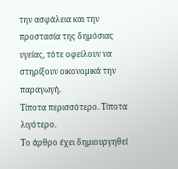την ασφάλεια και την προστασία της δημόσιας υγείας, τότε οφείλουν να στηρίξουν οικονομικά την παραγωγή.
Τίποτα περισσότερο. Τίποτα λιγότερο.
Το άρθρο έχει δημιουργηθεί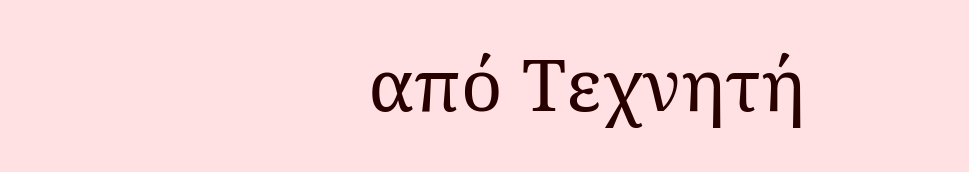από Τεχνητή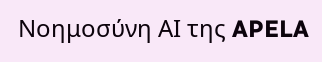Νοημοσύνη ΑΙ της APELA